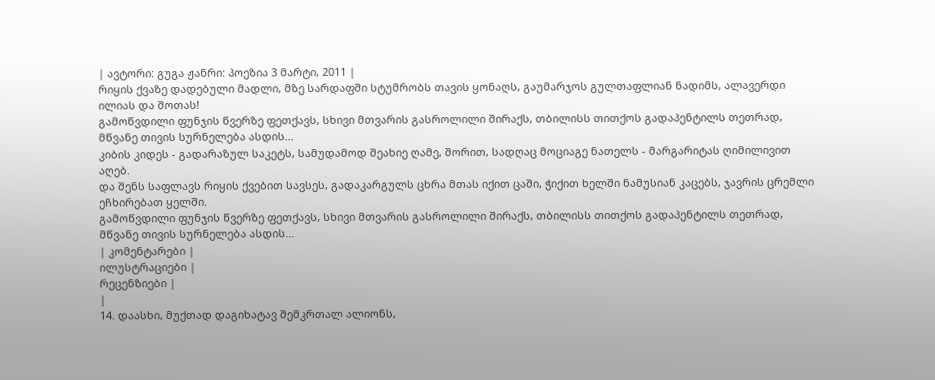| ავტორი: გუგა ჟანრი: პოეზია 3 მარტი, 2011 |
რიყის ქვაზე დადებული მადლი, მზე სარდაფში სტუმრობს თავის ყონაღს, გაუმარჯოს გულთაფლიან ნადიმს, ალავერდი ილიას და შოთას!
გამოწვდილი ფუნჯის წვერზე ფეთქავს, სხივი მთვარის გასროლილი შირაქს, თბილისს თითქოს გადაპენტილს თეთრად, მწვანე თივის სურნელება ასდის...
კიბის კიდეს - გადარაზულ საკეტს, სამუდამოდ შეახიე ღამე, შორით, სადღაც მოციაგე ნათელს - მარგარიტას ღიმილივით აღებ.
და შენს საფლავს რიყის ქვებით სავსეს, გადაკარგულს ცხრა მთას იქით ცაში, ჭიქით ხელში ნამუსიან კაცებს, ჯავრის ცრემლი ეჩხირებათ ყელში.
გამოწვდილი ფუნჯის წვერზე ფეთქავს, სხივი მთვარის გასროლილი შირაქს, თბილისს თითქოს გადაპენტილს თეთრად, მწვანე თივის სურნელება ასდის...
| კომენტარები |
ილუსტრაციები |
რეცენზიები |
|
14. დაასხი, მუქთად დაგიხატავ შემკრთალ ალიონს,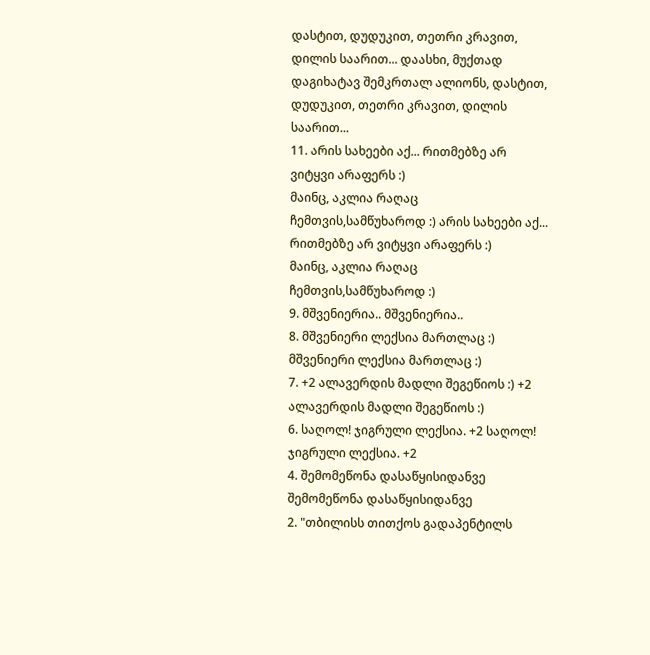დასტით, დუდუკით, თეთრი კრავით, დილის საარით... დაასხი, მუქთად დაგიხატავ შემკრთალ ალიონს, დასტით, დუდუკით, თეთრი კრავით, დილის საარით...
11. არის სახეები აქ... რითმებზე არ ვიტყვი არაფერს :)
მაინც, აკლია რაღაც ჩემთვის,სამწუხაროდ :) არის სახეები აქ... რითმებზე არ ვიტყვი არაფერს :)
მაინც, აკლია რაღაც ჩემთვის,სამწუხაროდ :)
9. მშვენიერია.. მშვენიერია..
8. მშვენიერი ლექსია მართლაც :) მშვენიერი ლექსია მართლაც :)
7. +2 ალავერდის მადლი შეგეწიოს :) +2 ალავერდის მადლი შეგეწიოს :)
6. საღოლ! ჯიგრული ლექსია. +2 საღოლ! ჯიგრული ლექსია. +2
4. შემომეწონა დასაწყისიდანვე შემომეწონა დასაწყისიდანვე
2. "თბილისს თითქოს გადაპენტილს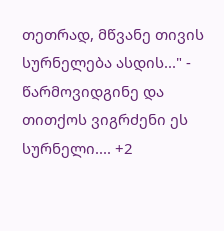თეთრად, მწვანე თივის სურნელება ასდის..." - წარმოვიდგინე და თითქოს ვიგრძენი ეს სურნელი.... +2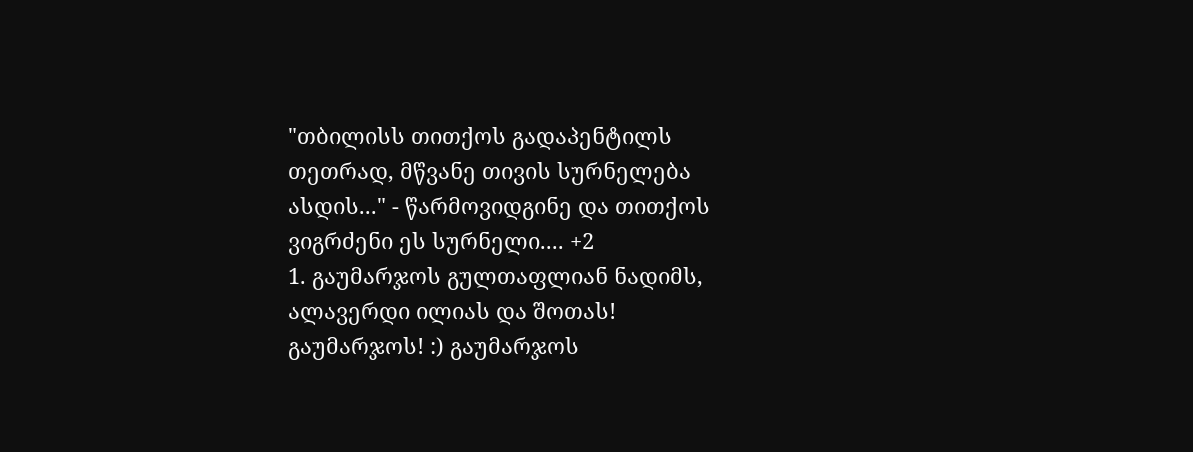"თბილისს თითქოს გადაპენტილს თეთრად, მწვანე თივის სურნელება ასდის..." - წარმოვიდგინე და თითქოს ვიგრძენი ეს სურნელი.... +2
1. გაუმარჯოს გულთაფლიან ნადიმს, ალავერდი ილიას და შოთას!
გაუმარჯოს! :) გაუმარჯოს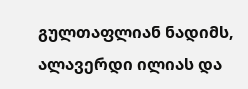გულთაფლიან ნადიმს, ალავერდი ილიას და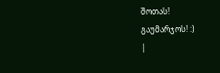შოთას!
გაუმარჯოს! :)
|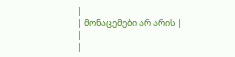|
| მონაცემები არ არის |
|
|